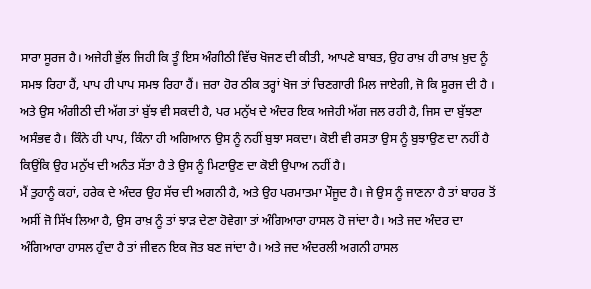ਸਾਰਾ ਸੂਰਜ ਹੈ। ਅਜੇਹੀ ਭੁੱਲ ਜਿਹੀ ਕਿ ਤੂੰ ਇਸ ਅੰਗੀਠੀ ਵਿੱਚ ਖੋਜਣ ਦੀ ਕੀਤੀ, ਆਪਣੇ ਬਾਬਤ, ਉਹ ਰਾਖ਼ ਹੀ ਰਾਖ਼ ਖ਼ੁਦ ਨੂੰ ਸਮਝ ਰਿਹਾ ਹੈਂ, ਪਾਪ ਹੀ ਪਾਪ ਸਮਝ ਰਿਹਾ ਹੈਂ। ਜ਼ਰਾ ਹੋਰ ਠੀਕ ਤਰ੍ਹਾਂ ਖੋਜ ਤਾਂ ਚਿਣਗਾਰੀ ਮਿਲ ਜਾਏਗੀ, ਜੋ ਕਿ ਸੂਰਜ ਦੀ ਹੈ । ਅਤੇ ਉਸ ਅੰਗੀਠੀ ਦੀ ਅੱਗ ਤਾਂ ਬੁੱਝ ਵੀ ਸਕਦੀ ਹੈ, ਪਰ ਮਨੁੱਖ ਦੇ ਅੰਦਰ ਇਕ ਅਜੇਹੀ ਅੱਗ ਜਲ ਰਹੀ ਹੈ, ਜਿਸ ਦਾ ਬੁੱਝਣਾ ਅਸੰਭਵ ਹੈ। ਕਿੰਨੇ ਹੀ ਪਾਪ, ਕਿੰਨਾ ਹੀ ਅਗਿਆਨ ਉਸ ਨੂੰ ਨਹੀਂ ਬੁਝਾ ਸਕਦਾ। ਕੋਈ ਵੀ ਰਸਤਾ ਉਸ ਨੂੰ ਬੁਝਾਉਣ ਦਾ ਨਹੀਂ ਹੈ ਕਿਉਂਕਿ ਉਹ ਮਨੁੱਖ ਦੀ ਅਨੰਤ ਸੱਤਾ ਹੈ ਤੇ ਉਸ ਨੂੰ ਮਿਟਾਉਣ ਦਾ ਕੋਈ ਉਪਾਅ ਨਹੀਂ ਹੈ।
ਮੈਂ ਤੁਹਾਨੂੰ ਕਹਾਂ, ਹਰੇਕ ਦੇ ਅੰਦਰ ਉਹ ਸੱਚ ਦੀ ਅਗਨੀ ਹੈ, ਅਤੇ ਉਹ ਪਰਮਾਤਮਾ ਮੌਜੂਦ ਹੈ। ਜੇ ਉਸ ਨੂੰ ਜਾਣਨਾ ਹੈ ਤਾਂ ਬਾਹਰ ਤੋਂ ਅਸੀਂ ਜੋ ਸਿੱਖ ਲਿਆ ਹੈ, ਉਸ ਰਾਖ਼ ਨੂੰ ਤਾਂ ਝਾੜ ਦੇਣਾ ਹੋਵੇਗਾ ਤਾਂ ਅੰਗਿਆਰਾ ਹਾਸਲ ਹੋ ਜਾਂਦਾ ਹੈ। ਅਤੇ ਜਦ ਅੰਦਰ ਦਾ ਅੰਗਿਆਰਾ ਹਾਸਲ ਹੁੰਦਾ ਹੈ ਤਾਂ ਜੀਵਨ ਇਕ ਜੋਤ ਬਣ ਜਾਂਦਾ ਹੈ। ਅਤੇ ਜਦ ਅੰਦਰਲੀ ਅਗਨੀ ਹਾਸਲ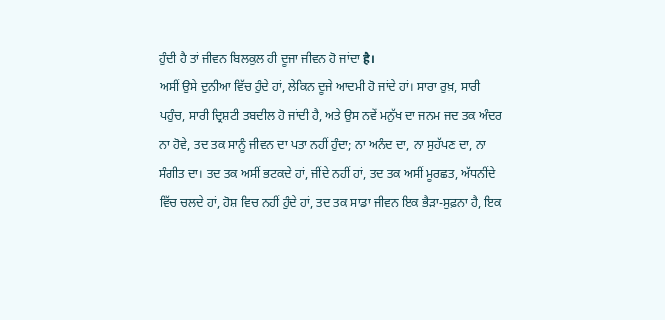ਹੁੰਦੀ ਹੈ ਤਾਂ ਜੀਵਨ ਬਿਲਕੁਲ ਹੀ ਦੂਜਾ ਜੀਵਨ ਹੋ ਜਾਂਦਾ है।
ਅਸੀਂ ਉਸੇ ਦੁਨੀਆ ਵਿੱਚ ਹੁੰਦੇ ਹਾਂ, ਲੇਕਿਨ ਦੂਜੇ ਆਦਮੀ ਹੋ ਜਾਂਦੇ ਹਾਂ। ਸਾਰਾ ਰੁਖ਼, ਸਾਰੀ ਪਹੁੰਚ, ਸਾਰੀ ਦ੍ਰਿਸ਼ਟੀ ਤਬਦੀਲ ਹੋ ਜਾਂਦੀ ਹੈ, ਅਤੇ ਉਸ ਨਵੇਂ ਮਨੁੱਖ ਦਾ ਜਨਮ ਜਦ ਤਕ ਅੰਦਰ ਨਾ ਹੋਵੇ, ਤਦ ਤਕ ਸਾਨੂੰ ਜੀਵਨ ਦਾ ਪਤਾ ਨਹੀਂ ਹੁੰਦਾ; ਨਾ ਅਨੰਦ ਦਾ, ਨਾ ਸੁਹੱਪਣ ਦਾ, ਨਾ ਸੰਗੀਤ ਦਾ। ਤਦ ਤਕ ਅਸੀਂ ਭਟਕਦੇ ਹਾਂ, ਜੀਂਦੇ ਨਹੀਂ ਹਾਂ, ਤਦ ਤਕ ਅਸੀਂ ਮੂਰਛਤ, ਅੱਧਨੀਂਦੇ ਵਿੱਚ ਚਲਦੇ ਹਾਂ, ਹੋਸ਼ ਵਿਚ ਨਹੀਂ ਹੁੰਦੇ ਹਾਂ, ਤਦ ਤਕ ਸਾਡਾ ਜੀਵਨ ਇਕ ਭੈੜਾ-ਸੁਫ਼ਨਾ ਹੈ, ਇਕ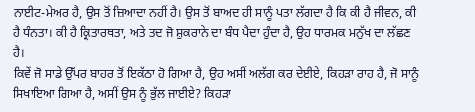ਨਾਈਟ-ਮੇਅਰ ਹੈ, ਉਸ ਤੋਂ ਜ਼ਿਆਦਾ ਨਹੀਂ ਹੈ। ਉਸ ਤੋਂ ਬਾਅਦ ਹੀ ਸਾਨੂੰ ਪਤਾ ਲੱਗਦਾ ਹੈ ਕਿ ਕੀ ਹੈ ਜੀਵਨ, ਕੀ ਹੈ ਧੰਨਤਾ। ਕੀ ਹੈ ਕ੍ਰਿਤਾਰਥਤਾ, ਅਤੇ ਤਦ ਜੋ ਸ਼ੁਕਰਾਨੇ ਦਾ ਬੰਧ ਪੈਦਾ ਹੁੰਦਾ ਹੈ, ਉਹ ਧਾਰਮਕ ਮਨੁੱਖ ਦਾ ਲੱਛਣ ਹੈ।
ਕਿਵੇਂ ਜੋ ਸਾਡੇ ਉੱਪਰ ਬਾਹਰ ਤੋਂ ਇਕੱਠਾ ਹੋ ਗਿਆ ਹੈ, ਉਹ ਅਸੀਂ ਅਲੱਗ ਕਰ ਦੇਈਏ, ਕਿਹੜਾ ਰਾਹ ਹੈ, ਜੋ ਸਾਨੂੰ ਸਿਖਾਇਆ ਗਿਆ ਹੈ, ਅਸੀਂ ਉਸ ਨੂੰ ਭੁੱਲ ਜਾਈਏ? ਕਿਹੜਾ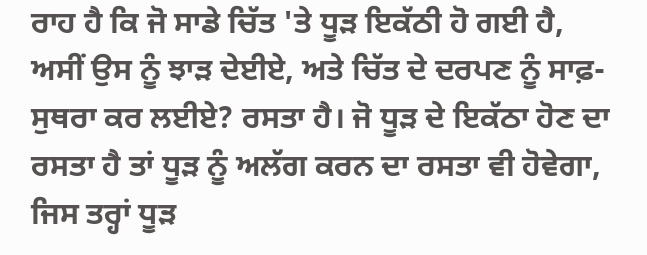ਰਾਹ ਹੈ ਕਿ ਜੋ ਸਾਡੇ ਚਿੱਤ 'ਤੇ ਧੂੜ ਇਕੱਠੀ ਹੋ ਗਈ ਹੈ, ਅਸੀਂ ਉਸ ਨੂੰ ਝਾੜ ਦੇਈਏ, ਅਤੇ ਚਿੱਤ ਦੇ ਦਰਪਣ ਨੂੰ ਸਾਫ਼-ਸੁਥਰਾ ਕਰ ਲਈਏ? ਰਸਤਾ ਹੈ। ਜੋ ਧੂੜ ਦੇ ਇਕੱਠਾ ਹੋਣ ਦਾ ਰਸਤਾ ਹੈ ਤਾਂ ਧੂੜ ਨੂੰ ਅਲੱਗ ਕਰਨ ਦਾ ਰਸਤਾ ਵੀ ਹੋਵੇਗਾ, ਜਿਸ ਤਰ੍ਹਾਂ ਧੂੜ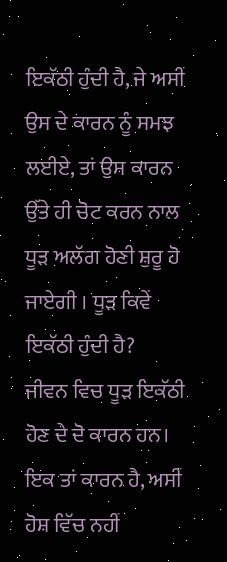ਇਕੱਠੀ ਹੁੰਦੀ ਹੈ, ਜੇ ਅਸੀਂ ਉਸ ਦੇ ਕਾਰਨ ਨੂੰ ਸਮਝ ਲਈਏ, ਤਾਂ ਉਸ ਕਾਰਨ ਉੱਤੇ ਹੀ ਚੋਟ ਕਰਨ ਨਾਲ ਧੂੜ ਅਲੱਗ ਹੋਣੀ ਸ਼ੁਰੂ ਹੋ ਜਾਏਗੀ । ਧੂੜ ਕਿਵੇਂ ਇਕੱਠੀ ਹੁੰਦੀ ਹੈ?
ਜੀਵਨ ਵਿਚ ਧੂੜ ਇਕੱਠੀ ਹੋਣ ਦੇ ਦੋ ਕਾਰਨ ਹਨ। ਇਕ ਤਾਂ ਕਾਰਨ ਹੈ, ਅਸੀਂ ਹੋਸ਼ ਵਿੱਚ ਨਹੀਂ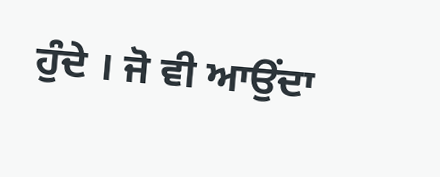ਹੁੰਦੇ । ਜੋ ਵੀ ਆਉਂਦਾ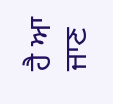ਹੈ ਆ ਜਾਣ